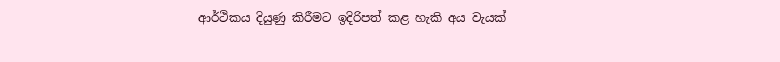ආර්ථිකය දියුණු කිරීමට ඉදිරිපත් කළ හැකි අය වැයක්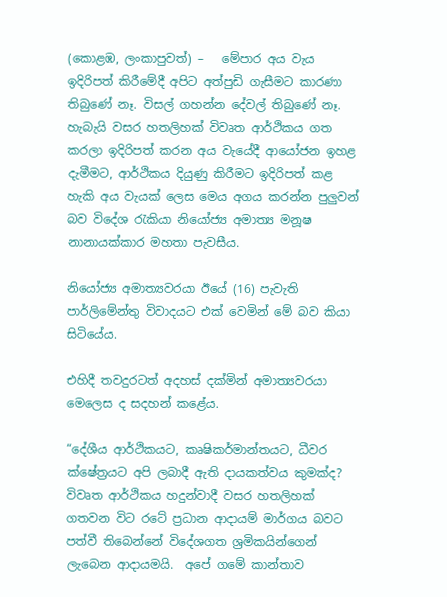(කොළඹ, ලංකාපුවත්) –   මේපාර අය වැය ඉදිරිපත් කිරීමේදී අපිට අත්පුඩි ගැසීමට කාරණා තිබුණේ නෑ. විසල් ගහන්න දේවල් තිබුණේ නෑ. හැබැයි වසර හතලිහක් විවෘත ආර්ථිකය ගත කරලා ඉදිරිපත් කරන අය වැයේදී ආයෝජන ඉහළ දැමීමට, ආර්ථිකය දියුණු කිරීමට ඉදිරිපත් කළ හැකි අය වැයක් ලෙස මෙය අගය කරන්න පුලුවන් බව විදේශ රැකියා නියෝජ්‍ය අමාත්‍ය මනූෂ නානායක්කාර මහතා පැවසීය.

නියෝජ්‍ය අමාත්‍යවරයා ඊයේ (16) පැවැති පාර්ලිමේන්තු විවාදයට එක් වෙමින් මේ බව කියා සිටියේය.

එහිදී තවදුරටත් අදහස් දක්මින් අමාත්‍යවරයා මෙලෙස ද සදහන් කළේය.

“දේශීය ආර්ථිකයට, කෘෂිකර්මාන්තයට, ධීවර ක්ෂේත්‍රයට අපි ලබාදී ඇති දායකත්වය කුමක්ද? විවෘත ආර්ථිකය හදුන්වාදී වසර හතලිහක් ගතවන විට රටේ ප්‍රධාන ආදායම් මාර්ගය බවට පත්වී තිබෙන්නේ විදේශගත ශ්‍රමිකයින්ගෙන් ලැබෙන ආදායමයි.  අපේ ගමේ කාන්තාව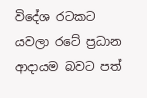විදේශ රටකට යවලා රටේ ප්‍රධාන ආදායම බවට පත්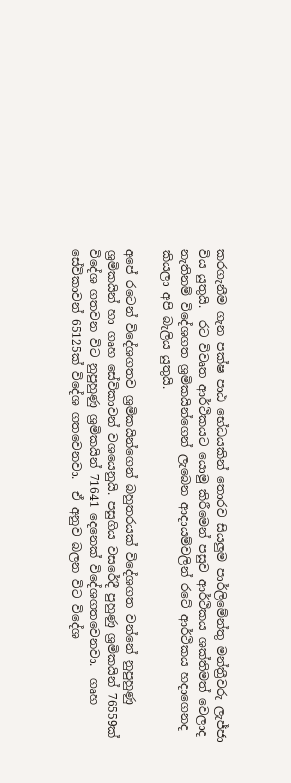කරගැනීම ගැන පක්ෂ පාඨ භේධයකින් තොරව සියලුම පාර්ලිමේන්තු මන්ත්‍රීවරු ලැජ්ජා විය යුතුයි.  රට විවෘත ආර්ථිකයට යොමු කිරීමෙන් පසුව ආර්ථිකය ශක්තිමත් වෙලාද නැතිනම් විදේශගත ශ්‍රමිකයින්ගෙන් ලැබෙන ආදායම්වලින් රටේ ආර්ථිකය හදාගෙනද කියලා අපි බැලිය යුතුයි.

අපේ රටෙන් විදේශගතව ශ්‍රමිකයින්ගෙන් බහුතරයක් විදේශගත වන්නේ නුපුහුණු ශ්‍රමිකයින් හා ගෘහ සේවිකාවන් වශයෙනුයි. පසුගිය වසරේදී පුහුණු ශ්‍රමිකයින් 76559ක් විදේශ ගතවන විට නුපුහුණු ශ්‍රමිකයින් 71641 දෙනෙක් විදේශගතවෙනවා.  ගෘහ සේවිකාවන් 65125ක් විදේශ ගතවෙනවා.  ඒ අනුව බලන විට විදේශ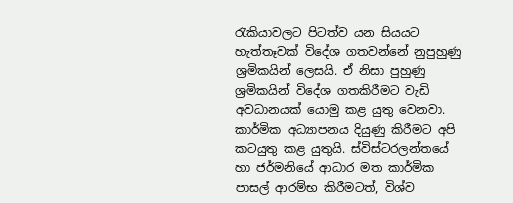රැකියාවලට පිටත්ව යන සියයට හැත්තෑවක් විදේශ ගතවන්නේ නුපුහුණු ශ්‍රමිකයින් ලෙසයි. ඒ නිසා පුහුණු ශ්‍රමිකයින් විදේශ ගතකිරීමට වැඩි අවධානයක් යොමු කළ යුතු වෙනවා. කාර්මික අධ්‍යාපනය දියුණු කිරීමට අපි කටයුතු කළ යුතුයි. ස්විස්ටරලන්තයේ හා ජර්මනියේ ආධාර මත කාර්මික පාසල් ආරම්භ කිරීමටත්, විශ්ව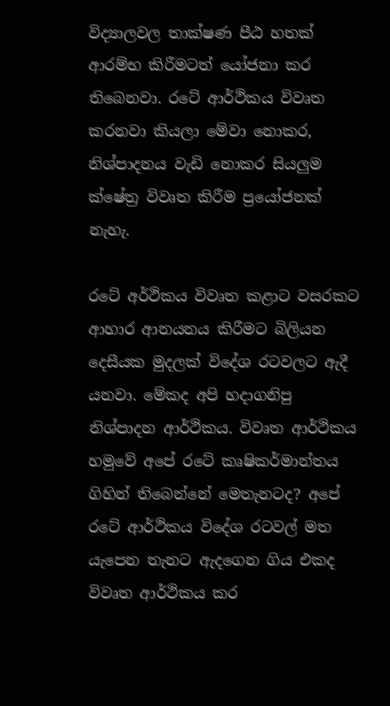විද්‍යාලවල තාක්ෂණ පීඨ හතක් ආරම්භ කිරීමටත් යෝජනා කර තිබෙනවා. රටේ ආර්ථිකය විවෘත කරනවා කියලා මේවා නොකර, නිශ්පාදනය වැඩි නොකර සියලුම ක්ෂේත්‍ර විවෘත කිරීම ප්‍රයෝජනක් නැහැ.

රටේ අර්ථිකය විවෘත කළාට වසරකට ආහාර ආනයනය කිරීමට බිලියන දෙසීයක මුදලක් විදේශ රටවලට ඇදී යනවා. මේකද අපි හදාගනිපු නිශ්පාදන ආර්ථිකය. විවෘත ආර්ථිකය හමුවේ අපේ රටේ කෘෂිකර්මාන්තය ගිහින් තිබෙන්නේ මෙතැනටද? අපේ රටේ ආර්ථිකය විදේශ රටවල් මත යැපෙන තැනට ඇදගෙන ගිය එකද විවෘත ආර්ථිකය කර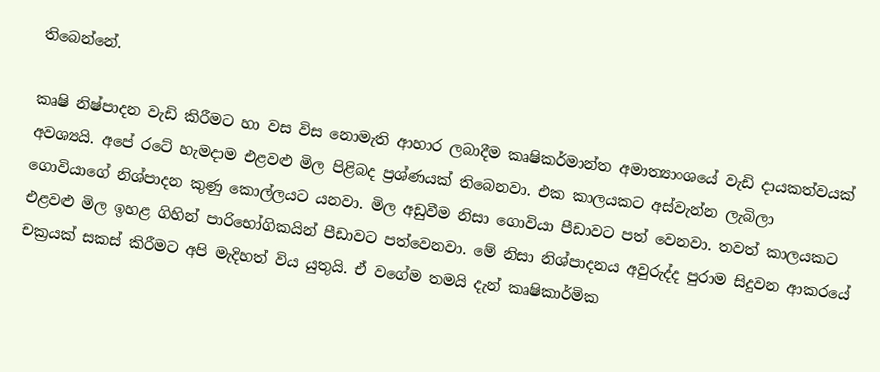තිබෙන්නේ.

කෘෂි නිෂ්පාදන වැඩි කිරීමට හා වස විස නොමැති ආහාර ලබාදීම කෘෂිකර්මාන්ත අමාත්‍යාංශයේ වැඩි දායකත්වයක් අවශ්‍යයි. අපේ රටේ හැමදාම එළවළු මිල පිළිබද ප්‍රශ්ණයක් තිබෙනවා. එක කාලයකට අස්වැන්න ලැබිලා ගොවියාගේ නිශ්පාදන කුණු කොල්ලයට යනවා. මිල අඩුවීම නිසා ගොවියා පීඩාවට පත් වෙනවා. තවත් කාලයකට එළවළු මිල ඉහළ ගිහින් පාරිභෝගිකයින් පීඩාවට පත්වෙනවා. මේ නිසා නිශ්පාදනය අවුරුද්ද පුරාම සිදුවන ආකරයේ චක්‍රයක් සකස් කිරීමට අපි මැදිහත් විය යුතුයි. ඒ වගේම තමයි දැන් කෘෂිකාර්මික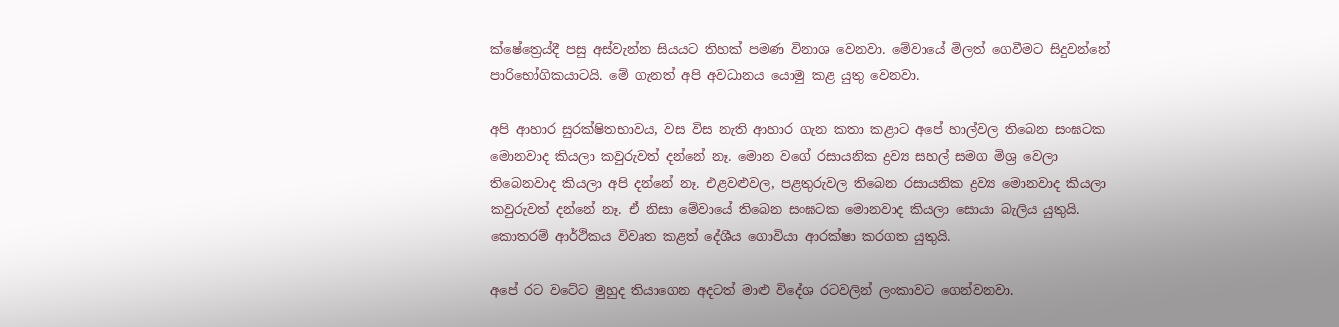ක්ෂේත්‍රෙය්දී පසු අස්වැන්න සියයට තිහක් පමණ විනාශ වෙනවා. මේවායේ මිලත් ගෙවීමට සිදුවන්නේ පාරිභෝගිකයාටයි. මේ ගැනත් අපි අවධානය යොමු කළ යුතු වෙනවා.

අපි ආහාර සුරක්ෂිතභාවය, වස විස නැති ආහාර ගැන කතා කළාට අපේ හාල්වල තිබෙන සංඝටක මොනවාද කියලා කවුරුවත් දන්නේ නෑ. මොන වගේ රසායනික ද්‍රව්‍ය සහල් සමග මිශ්‍ර වෙලා තිබෙනවාද කියලා අපි දන්නේ නෑ. එළවළුවල, පළතුරුවල තිබෙන රසායනික ද්‍රව්‍ය මොනවාද කියලා කවුරුවත් දන්නේ නෑ. ඒ නිසා මේවායේ තිබෙන සංඝටක මොනවාද කියලා සොයා බැලිය යුතුයි. කොතරම් ආර්ථිකය විවෘත කළත් දේශීය ගොවියා ආරක්ෂා කරගත යුතුයි.

අපේ රට වටේට මුහුද තියාගෙන අදටත් මාළු විදේශ රටවලින් ලංකාවට ගෙන්වනවා.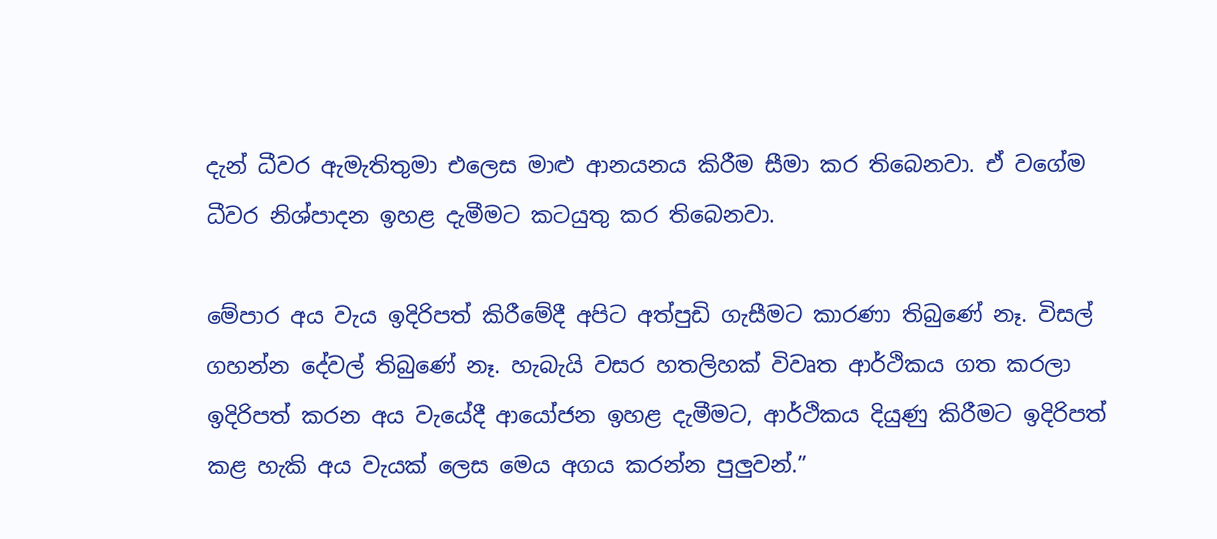දැන් ධීවර ඇමැතිතුමා එලෙස මාළු ආනයනය කිරීම සීමා කර තිබෙනවා. ඒ වගේම ධීවර නිශ්පාදන ඉහළ දැමීමට කටයුතු කර තිබෙනවා.

මේපාර අය වැය ඉදිරිපත් කිරීමේදී අපිට අත්පුඩි ගැසීමට කාරණා තිබුණේ නෑ. විසල් ගහන්න දේවල් තිබුණේ නෑ. හැබැයි වසර හතලිහක් විවෘත ආර්ථිකය ගත කරලා ඉදිරිපත් කරන අය වැයේදී ආයෝජන ඉහළ දැමීමට, ආර්ථිකය දියුණු කිරීමට ඉදිරිපත් කළ හැකි අය වැයක් ලෙස මෙය අගය කරන්න පුලුවන්.”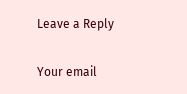Leave a Reply

Your email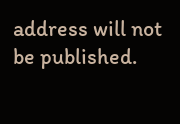address will not be published.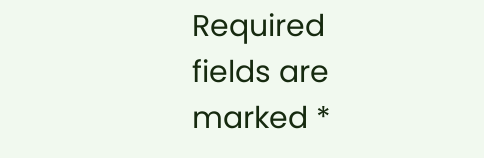Required fields are marked *